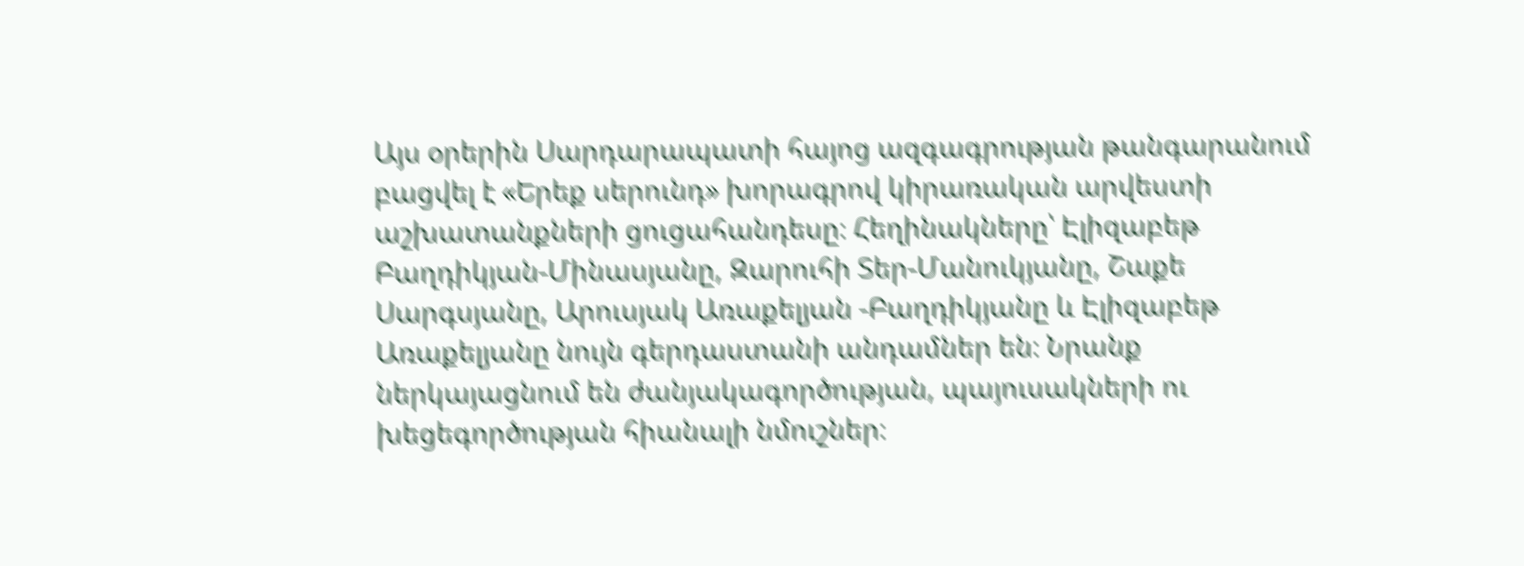Այս օրերին Սարդարապատի հայոց ազգագրության թանգարանում բացվել է «Երեք սերունդ» խորագրով կիրառական արվեստի աշխատանքների ցուցահանդեսը։ Հեղինակները՝ Էլիզաբեթ Բաղդիկյան-Մինասյանը, Զարուհի Տեր-Մանուկյանը, Շաքե Սարգսյանը, Արուսյակ Առաքելյան -Բաղդիկյանը և Էլիզաբեթ Առաքելյանը նույն գերդաստանի անդամներ են։ Նրանք ներկայացնում են ժանյակագործության, պայուսակների ու խեցեգործության հիանալի նմուշներ։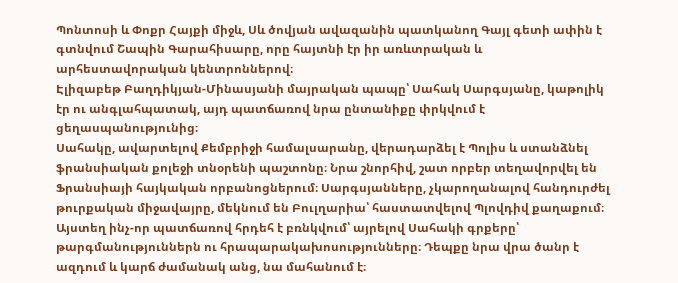Պոնտոսի և Փոքր Հայքի միջև, Սև ծովյան ավազանին պատկանող Գայլ գետի ափին է գտնվում Շապին Գարահիսարը, որը հայտնի էր իր առևտրական և արհեստավորական կենտրոններով։
Էլիզաբեթ Բաղդիկյան-Մինասյանի մայրական պապը՝ Սահակ Սարգսյանը, կաթոլիկ էր ու անգլահպատակ, այդ պատճառով նրա ընտանիքը փրկվում է ցեղասպանությունից։
Սահակը, ավարտելով Քեմբրիջի համալսարանը, վերադարձել է Պոլիս և ստանձնել ֆրանսիական քոլեջի տնօրենի պաշտոնը։ Նրա շնորհիվ, շատ որբեր տեղավորվել են Ֆրանսիայի հայկական որբանոցներում։ Սարգսյանները, չկարողանալով հանդուրժել թուրքական միջավայրը, մեկնում են Բուլղարիա՝ հաստատվելով Պլովդիվ քաղաքում։ Այստեղ ինչ-որ պատճառով հրդեհ է բռնկվում՝ այրելով Սահակի գրքերը՝ թարգմանություններն ու հրապարակախոսությունները։ Դեպքը նրա վրա ծանր է ազդում և կարճ ժամանակ անց, նա մահանում է։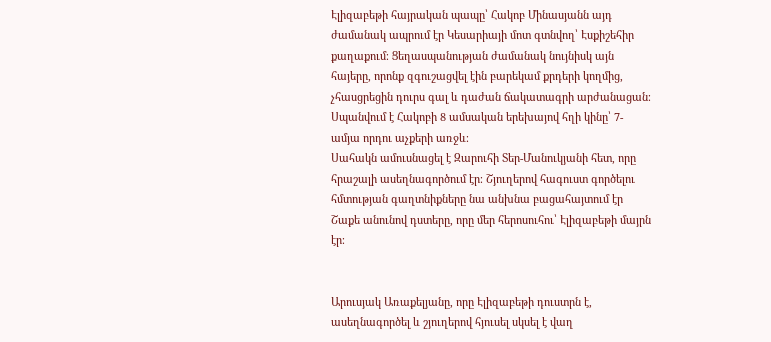Էլիզաբեթի հայրական պապը՝ Հակոբ Մինասյանն այդ ժամանակ ապրում էր Կեսարիայի մոտ գտնվող՝ Էսքիշեհիր քաղաքում։ Ցեղասպանության ժամանակ նույնիսկ այն հայերը, որոնք զգուշացվել էին բարեկամ քրդերի կողմից, չհասցրեցին դուրս գալ և դաժան ճակատագրի արժանացան։ Սպանվում է Հակոբի 8 ամսական երեխայով հղի կինը՝ 7-ամյա որդու աչքերի առջև։
Սահակն ամուսնացել է Զարուհի Տեր-Մանուկյանի հետ, որը հրաշալի ասեղնագործում էր։ Շյուղերով հագուստ գործելու հմտության գաղտնիքները նա անխնա բացահայտում էր Շաքե անունով դստերը, որը մեր հերոսուհու՝ Էլիզաբեթի մայրն էր։


Արուսյակ Առաքելյանը, որը Էլիզաբեթի դուստրն է, ասեղնագործել և շյուղերով հյուսել սկսել է վաղ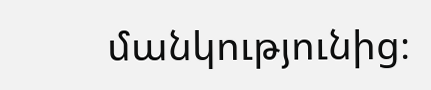մանկությունից։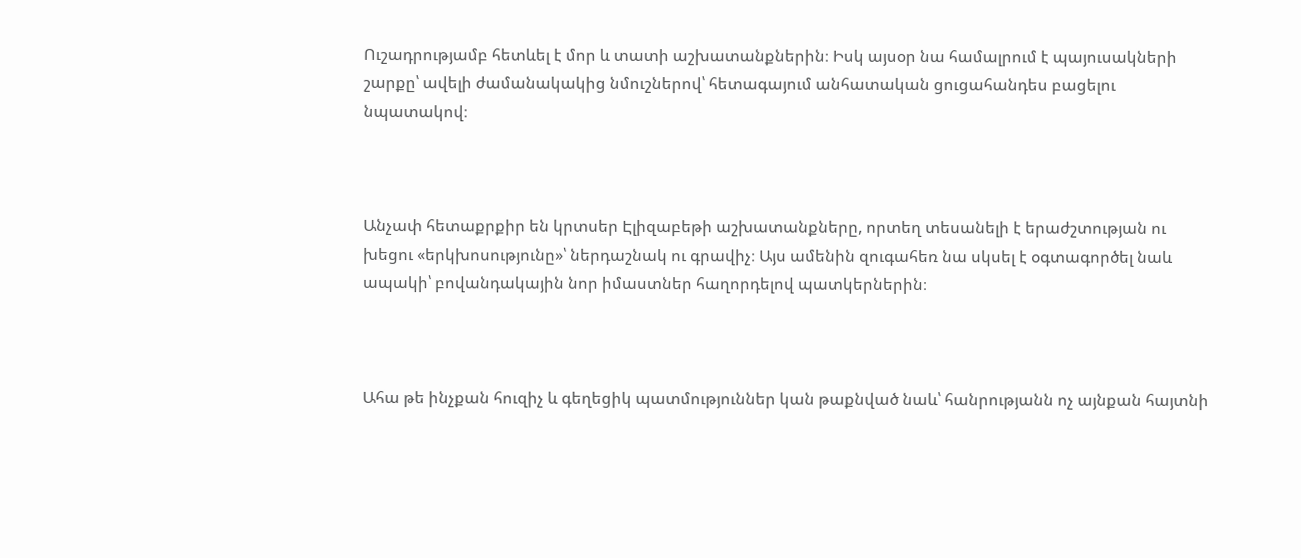Ուշադրությամբ հետևել է մոր և տատի աշխատանքներին։ Իսկ այսօր նա համալրում է պայուսակների շարքը՝ ավելի ժամանակակից նմուշներով՝ հետագայում անհատական ցուցահանդես բացելու նպատակով։



Անչափ հետաքրքիր են կրտսեր Էլիզաբեթի աշխատանքները, որտեղ տեսանելի է երաժշտության ու խեցու «երկխոսությունը»՝ ներդաշնակ ու գրավիչ։ Այս ամենին զուգահեռ նա սկսել է օգտագործել նաև ապակի՝ բովանդակային նոր իմաստներ հաղորդելով պատկերներին։



Ահա թե ինչքան հուզիչ և գեղեցիկ պատմություններ կան թաքնված նաև՝ հանրությանն ոչ այնքան հայտնի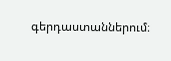գերդաստաններում։